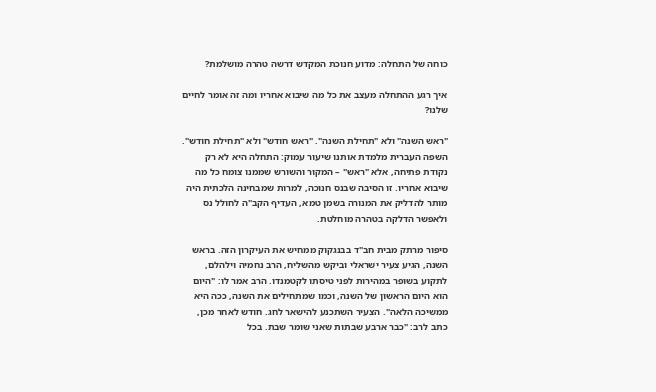כוחה של התחלה: מדוע חנוכת המקדש דרשה טהרה מושלמת?

איך רגע ההתחלה מעצב את כל מה שיבוא אחריו ומה זה אומר לחיים שלנו?

"ראש השנה" ולא "תחילת השנה". "ראש חודש" ולא "תחילת חודש". השפה העברית מלמדת אותנו שיעור עמוק: התחלה היא לא רק נקודת פתיחה, אלא "ראש" – המקור והשורש שממנו צומח כל מה שיבוא אחריו. זו הסיבה שבנס חנוכה, למרות שמבחינה הלכתית היה מותר להדליק את המנורה בשמן טמא, העדיף הקב"ה לחולל נס ולאפשר הדלקה בטהרה מוחלטת.

סיפור מרתק מבית חב"ד בבנגקוק ממחיש את העיקרון הזה. בראש השנה, הגיע צעיר ישראלי וביקש מהשליח, הרב נחמיה וילהלם, לתקוע בשופר במהירות לפני טיסתו לקטמנדו. הרב אמר לו: "היום הוא היום הראשון של השנה, וכמו שמתחילים את השנה, ככה היא ממשיכה הלאה". הצעיר השתכנע להישאר לחג. חודש לאחר מכן, כתב לרב: "כבר ארבע שבתות שאני שומר שבת. בכל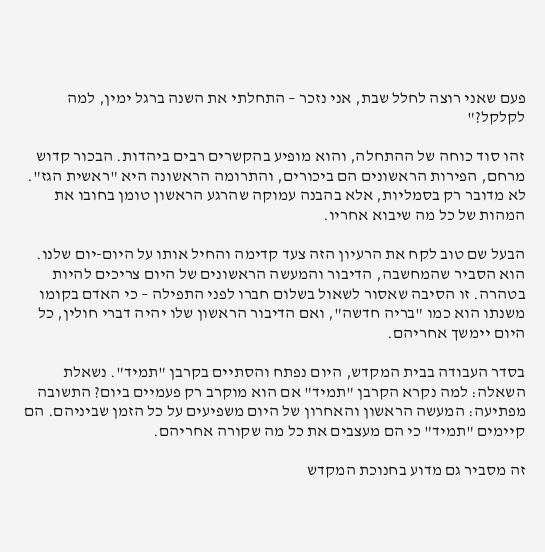פעם שאני רוצה לחלל שבת, אני נזכר – התחלתי את השנה ברגל ימין, למה לקלקל?"

זהו סוד כוחה של ההתחלה, והוא מופיע בהקשרים רבים ביהדות. הבכור קדוש מרחם, הפירות הראשונים הם ביכורים, והתרומה הראשונה היא "ראשית הגז". לא מדובר רק בסמליות, אלא בהבנה עמוקה שהרגע הראשון טומן בחובו את המהות של כל מה שיבוא אחריו.

הבעל שם טוב לקח את הרעיון הזה צעד קדימה והחיל אותו על היום-יום שלנו. הוא הסביר שהמחשבה, הדיבור והמעשה הראשונים של היום צריכים להיות בטהרה. זו הסיבה שאסור לשאול בשלום חברו לפני התפילה – כי האדם בקומו משנתו הוא כמו "בריה חדשה", ואם הדיבור הראשון שלו יהיה דברי חולין, כל היום יימשך אחריהם.

בסדר העבודה בבית המקדש, היום נפתח והסתיים בקרבן "תמיד". נשאלת השאלה: למה נקרא הקרבן "תמיד" אם הוא מוקרב רק פעמיים ביום? התשובה מפתיעה: המעשה הראשון והאחרון של היום משפיעים על כל הזמן שביניהם. הם קיימים "תמיד" כי הם מעצבים את כל מה שקורה אחריהם.

זה מסביר גם מדוע בחנוכת המקדש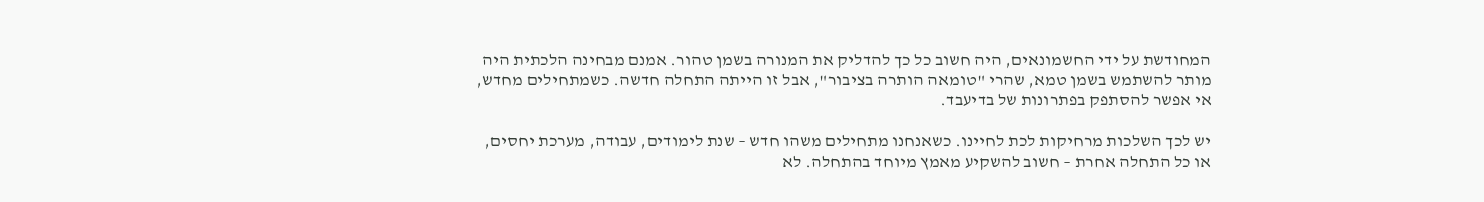המחודשת על ידי החשמונאים, היה חשוב כל כך להדליק את המנורה בשמן טהור. אמנם מבחינה הלכתית היה מותר להשתמש בשמן טמא, שהרי "טומאה הותרה בציבור", אבל זו הייתה התחלה חדשה. כשמתחילים מחדש, אי אפשר להסתפק בפתרונות של בדיעבד.

יש לכך השלכות מרחיקות לכת לחיינו. כשאנחנו מתחילים משהו חדש – שנת לימודים, עבודה, מערכת יחסים, או כל התחלה אחרת – חשוב להשקיע מאמץ מיוחד בהתחלה. לא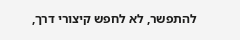להתפשר, לא לחפש קיצורי דרך,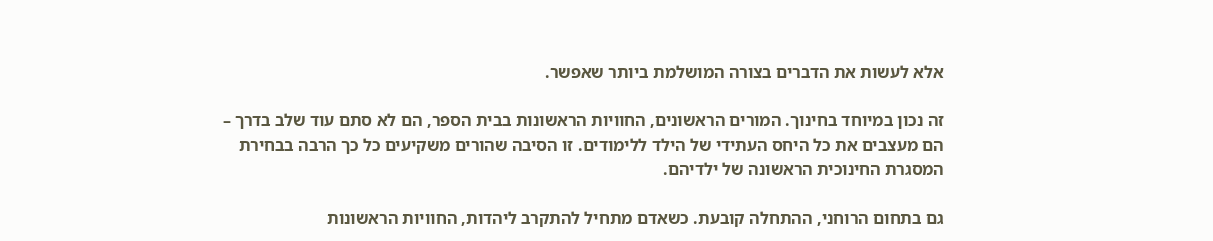אלא לעשות את הדברים בצורה המושלמת ביותר שאפשר.

זה נכון במיוחד בחינוך. המורים הראשונים, החוויות הראשונות בבית הספר, הם לא סתם עוד שלב בדרך – הם מעצבים את כל היחס העתידי של הילד ללימודים. זו הסיבה שהורים משקיעים כל כך הרבה בבחירת המסגרת החינוכית הראשונה של ילדיהם.

גם בתחום הרוחני, ההתחלה קובעת. כשאדם מתחיל להתקרב ליהדות, החוויות הראשונות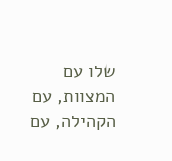שלו עם המצוות, עם הקהילה, עם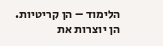הלימוד – הן קריטיות. הן יוצרות את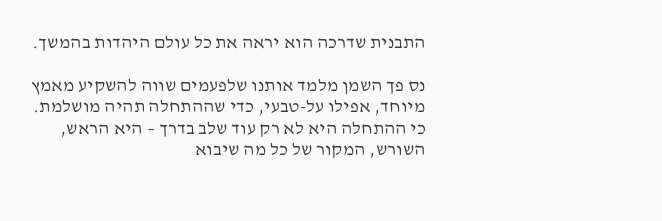התבנית שדרכה הוא יראה את כל עולם היהדות בהמשך.

נס פך השמן מלמד אותנו שלפעמים שווה להשקיע מאמץ מיוחד, אפילו על-טבעי, כדי שההתחלה תהיה מושלמת. כי ההתחלה היא לא רק עוד שלב בדרך – היא הראש, השורש, המקור של כל מה שיבוא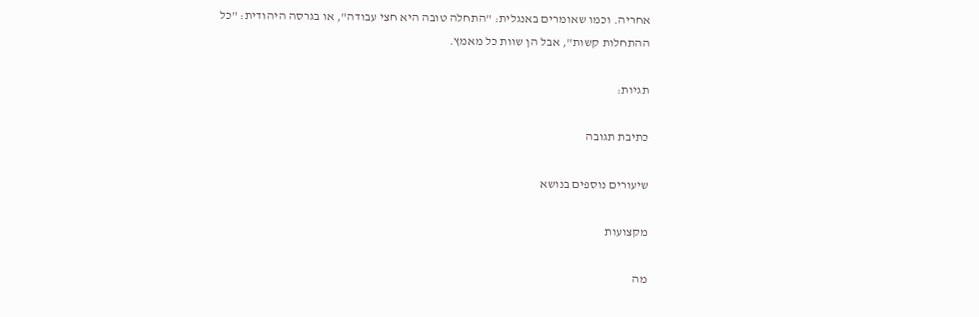אחריה. וכמו שאומרים באנגלית: "התחלה טובה היא חצי עבודה", או בגרסה היהודית: "כל ההתחלות קשות", אבל הן שוות כל מאמץ.

תגיות:

כתיבת תגובה

שיעורים נוספים בנושא

מקצועות

מה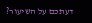דעתכם על השיעור?